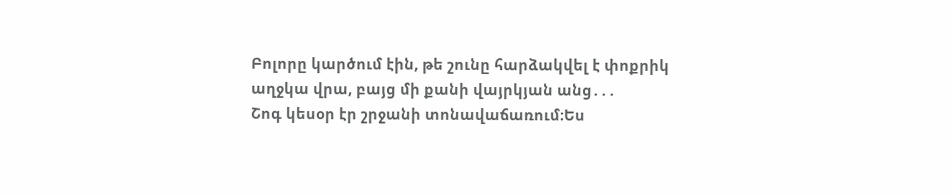Բոլորը կարծում էին, թե շունը հարձակվել է փոքրիկ աղջկա վրա, բայց մի քանի վայրկյան անց․․․
Շոգ կեսօր էր շրջանի տոնավաճառում։Ես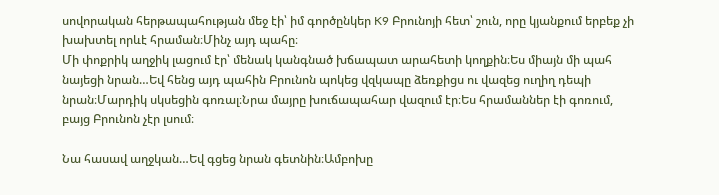սովորական հերթապահության մեջ էի՝ իմ գործընկեր K9 Բրունոյի հետ՝ շուն, որը կյանքում երբեք չի խախտել որևէ հրաման։Մինչ այդ պահը։
Մի փոքրիկ աղջիկ լացում էր՝ մենակ կանգնած խճապատ արահետի կողքին։Ես միայն մի պահ նայեցի նրան…Եվ հենց այդ պահին Բրունոն պոկեց վզկապը ձեռքիցս ու վազեց ուղիղ դեպի նրան։Մարդիկ սկսեցին գոռալ։Նրա մայրը խուճապահար վազում էր։Ես հրամաններ էի գոռում, բայց Բրունոն չէր լսում։

Նա հասավ աղջկան…Եվ գցեց նրան գետնին։Ամբոխը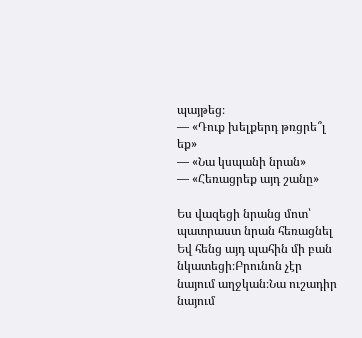պայթեց։
— «Դուք խելքերդ թռցրե՞լ եք»
— «Նա կսպանի նրան»
— «Հեռացրեք այդ շանը»

Ես վազեցի նրանց մոտ՝ պատրաստ նրան հեռացնել Եվ հենց այդ պահին մի բան նկատեցի։Բրունոն չէր նայում աղջկան։Նա ուշադիր նայում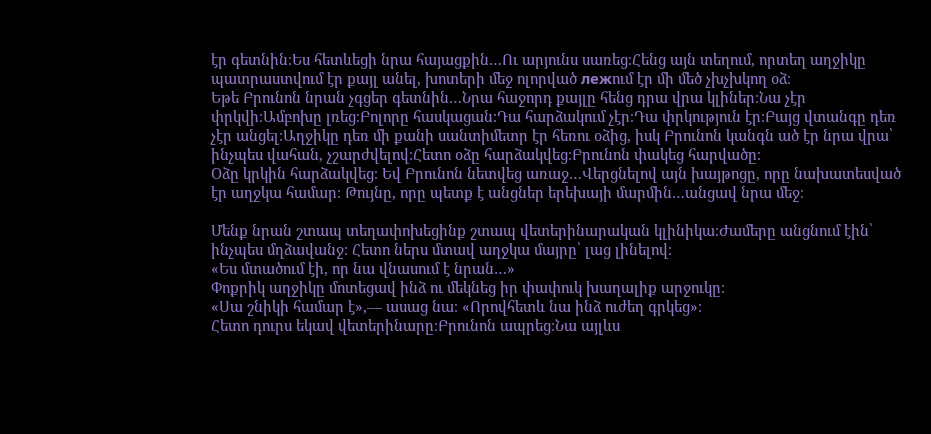էր գետնին։Ես հետևեցի նրա հայացքին…Ու արյունս սառեց։Հենց այն տեղում, որտեղ աղջիկը պատրաստվում էր քայլ անել, խոտերի մեջ ոլորված лежում էր մի մեծ չխչխկող օձ։
Եթե Բրունոն նրան չգցեր գետնին…Նրա հաջորդ քայլը հենց դրա վրա կլիներ։Նա չէր փրկվի։Ամբոխը լռեց։Բոլորը հասկացան։Դա հարձակում չէր։Դա փրկություն էր։Բայց վտանգը դեռ չէր անցել։Աղջիկը դեռ մի քանի սանտիմետր էր հեռու օձից, իսկ Բրունոն կանգն ած էր նրա վրա՝ ինչպես վահան, չշարժվելով։Հետո օձը հարձակվեց։Բրունոն փակեց հարվածը։
Օձը կրկին հարձակվեց։ Եվ Բրունոն նետվեց առաջ…Վերցնելով այն խայթոցը, որը նախատեսված էր աղջկա համար։ Թույնը, որը պետք է անցներ երեխայի մարմին…անցավ նրա մեջ։

Մենք նրան շտապ տեղափոխեցինք շտապ վետերինարական կլինիկա։Ժամերը անցնում էին՝ ինչպես մղձավանջ։ Հետո ներս մտավ աղջկա մայրը՝ լաց լինելով։
«Ես մտածում էի, որ նա վնասում է նրան…»
Փոքրիկ աղջիկը մոտեցավ ինձ ու մեկնեց իր փափուկ խաղալիք արջուկը։
«Սա շնիկի համար է»,— ասաց նա։ «Որովհետև նա ինձ ուժեղ գրկեց»։
Հետո դուրս եկավ վետերինարը։Բրունոն ապրեց։Նա այլևս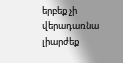երբեք չի վերադառնա լիարժեք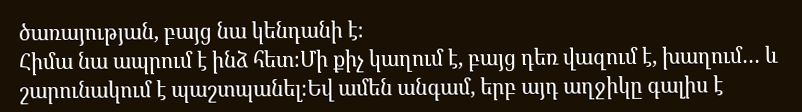ծառայության, բայց նա կենդանի է։
Հիմա նա ապրում է ինձ հետ։Մի քիչ կաղում է, բայց դեռ վազում է, խաղում… և շարունակում է պաշտպանել։Եվ ամեն անգամ, երբ այդ աղջիկը գալիս է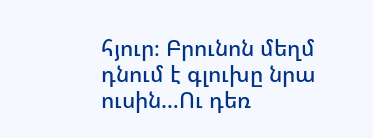հյուր։ Բրունոն մեղմ դնում է գլուխը նրա ուսին…Ու դեռ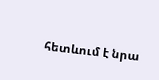հետևում է նրա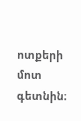ոտքերի մոտ գետնին։